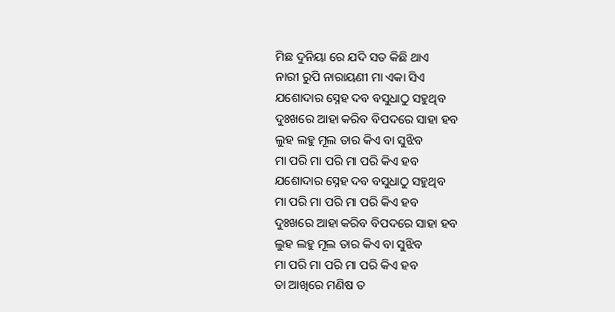ମିଛ ଦୁନିୟା ରେ ଯଦି ସତ କିଛି ଥାଏ
ନାରୀ ରୁପି ନାରାୟଣୀ ମା ଏକା ସିଏ
ଯଶୋଦାର ସ୍ନେହ ଦବ ବସୁଧାଠୁ ସହୁଥିବ
ଦୁଃଖରେ ଆହା କରିବ ବିପଦରେ ସାହା ହବ
ଲୁହ ଲହୁ ମୂଲ ତାର କିଏ ବା ସୁଝିବ
ମା ପରି ମା ପରି ମା ପରି କିଏ ହବ
ଯଶୋଦାର ସ୍ନେହ ଦବ ବସୁଧାଠୁ ସହୁଥିବ
ମା ପରି ମା ପରି ମା ପରି କିଏ ହବ
ଦୁଃଖରେ ଆହା କରିବ ବିପଦରେ ସାହା ହବ
ଲୁହ ଲହୁ ମୂଲ ତାର କିଏ ବା ସୁଝିବ
ମା ପରି ମା ପରି ମା ପରି କିଏ ହବ
ତା ଆଖିରେ ମଣିଷ ତ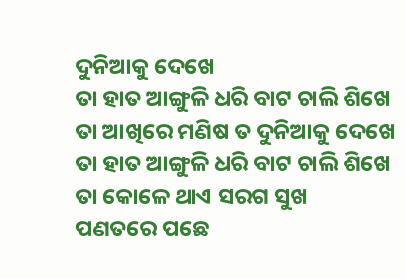ଦୁନିଆକୁ ଦେଖେ
ତା ହାତ ଆଙ୍ଗୁଳି ଧରି ବାଟ ଚାଲି ଶିଖେ
ତା ଆଖିରେ ମଣିଷ ତ ଦୁନିଆକୁ ଦେଖେ
ତା ହାତ ଆଙ୍ଗୁଳି ଧରି ବାଟ ଚାଲି ଶିଖେ
ତା କୋଳେ ଥାଏ ସରଗ ସୁଖ
ପଣତରେ ପଛେ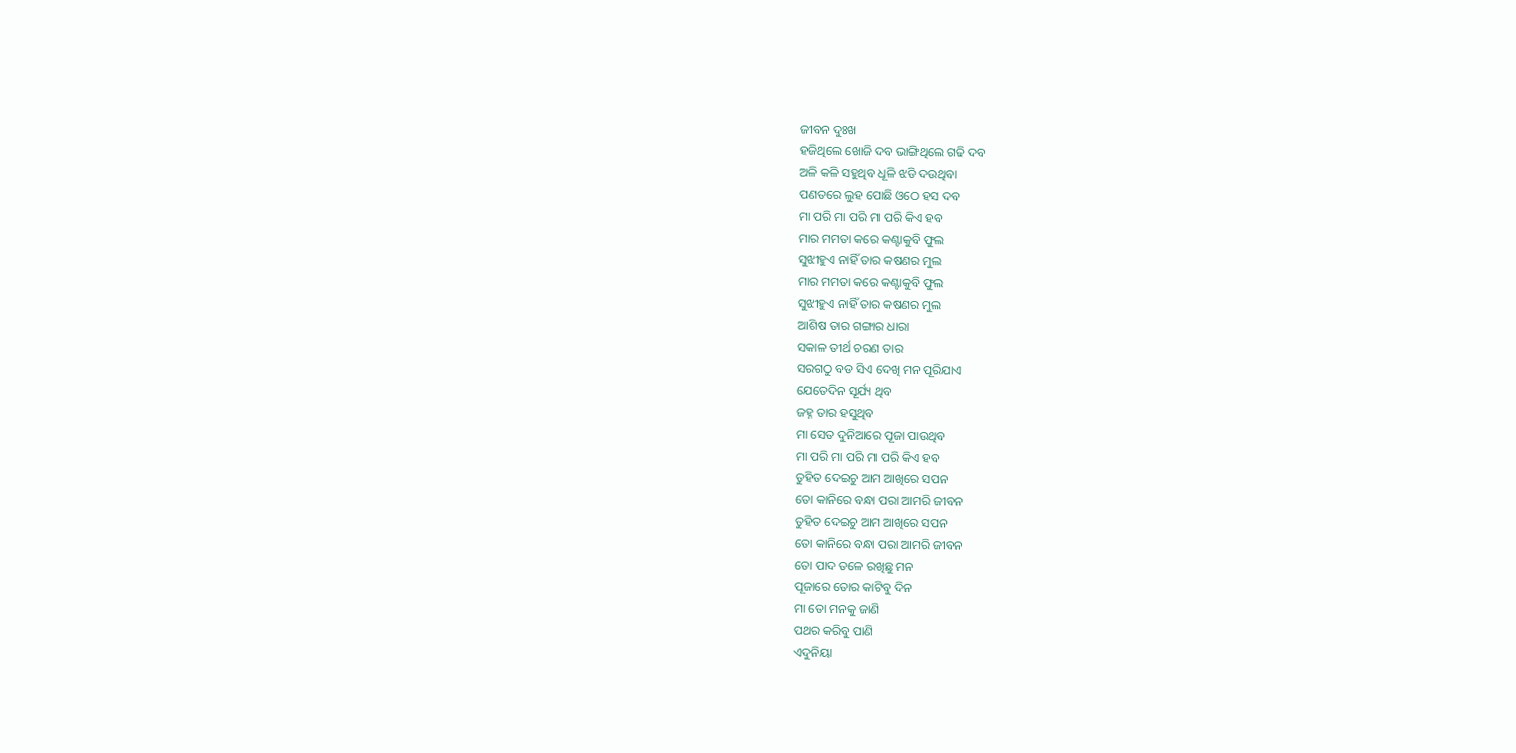ଜୀବନ ଦୁଃଖ
ହଜିଥିଲେ ଖୋଜି ଦବ ଭାଙ୍ଗିଥିଲେ ଗଢି ଦବ
ଅଳି କଳି ସହୁଥିବ ଧୂଳି ଝଡି ଦଉଥିବା
ପଣତରେ ଲୁହ ପୋଛି ଓଠେ ହସ ଦବ
ମା ପରି ମା ପରି ମା ପରି କିଏ ହବ
ମାର ମମତା କରେ କଣ୍ଟାକୁବି ଫୁଲ
ସୁଝୀହୁଏ ନାହିଁ ତାର କଷଣର ମୁଲ
ମାର ମମତା କରେ କଣ୍ଟାକୁବି ଫୁଲ
ସୁଝୀହୁଏ ନାହିଁ ତାର କଷଣର ମୁଲ
ଆଶିଷ ତାର ଗଙ୍ଗାର ଧାରା
ସକାଳ ତୀର୍ଥ ଚରଣ ତାର
ସରଗଠୁ ବଡ ସିଏ ଦେଖି ମନ ପୂରିଯାଏ
ଯେତେଦିନ ସୂର୍ଯ୍ୟ ଥିବ
ଜହ୍ନ ତାର ହସୁଥିବ
ମା ସେତ ଦୁନିଆରେ ପୂଜା ପାଉଥିବ
ମା ପରି ମା ପରି ମା ପରି କିଏ ହବ
ତୁହିତ ଦେଇଚୁ ଆମ ଆଖିରେ ସପନ
ତୋ କାନିରେ ବନ୍ଧା ପରା ଆମରି ଜୀବନ
ତୁହିତ ଦେଇଚୁ ଆମ ଆଖିରେ ସପନ
ତୋ କାନିରେ ବନ୍ଧା ପରା ଆମରି ଜୀବନ
ତୋ ପାଦ ତଳେ ରଖିଛୁ ମନ
ପୂଜାରେ ତୋର କାଟିବୁ ଦିନ
ମା ତୋ ମନକୁ ଜାଣି
ପଥର କରିବୁ ପାଣି
ଏଦୁନିୟା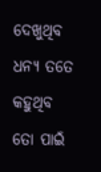ଦେଖୁଥିବ ଧନ୍ୟ ତତେ କହୁଥିବ
ତୋ ପାଇଁ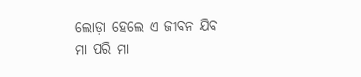ଲୋଡ଼ା ହେଲେ ଏ ଜୀବନ ଯିବ
ମା ପରି ମା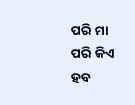ପରି ମା ପରି କିଏ ହବ